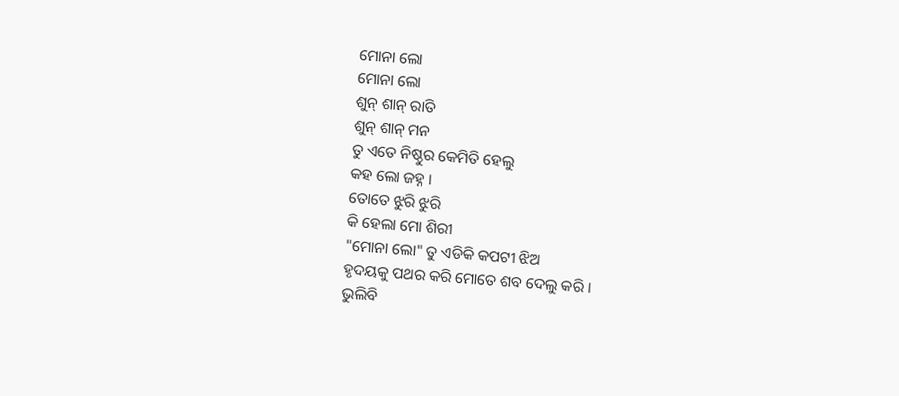ମୋନା ଲୋ
ମୋନା ଲୋ
ଶୁନ୍ ଶାନ୍ ରାତି
ଶୁନ୍ ଶାନ୍ ମନ
ତୁ ଏତେ ନିଷ୍ଠୁର କେମିତି ହେଲୁ
କହ ଲୋ ଜହ୍ନ ।
ତୋତେ ଝୁରି ଝୁରି
କି ହେଲା ମୋ ଶିରୀ
"ମୋନା ଲୋ" ତୁ ଏଡିକି କପଟୀ ଝିଅ
ହୃଦୟକୁ ପଥର କରି ମୋତେ ଶବ ଦେଲୁ କରି ।
ଭୁଲିବି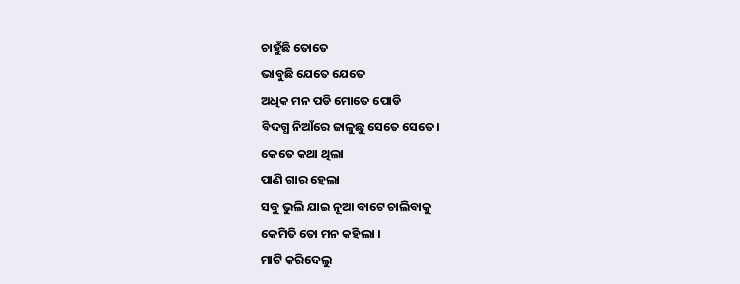ଚାହୁଁଛି ତୋତେ
ଭାବୁଛି ଯେତେ ଯେତେ
ଅଧିକ ମନ ପଡି ମୋତେ ପୋଡି
ବିଦଗ୍ଧ ନିଆଁରେ ଜାଳୁଛୁ ସେତେ ସେତେ।
କେତେ କଥା ଥିଲା
ପାଣି ଗାର ହେଲା
ସବୁ ଭୁଲି ଯାଇ ନୂଆ ବାଟେ ଚାଲିବାକୁ
କେମିତି ତୋ ମନ କହିଲା ।
ମାଟି କରିଦେଲୁ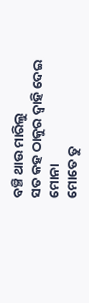ବଞ୍ଚି ଥାଉ ମାରିଲୁ
ସତ କହ ଠାକୁର ଦ୍ୱାହି ଦେଇ ମୋନା
ମୋତେ ତୁ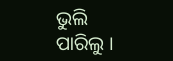ଭୁଲି ପାରିଲୁ ।